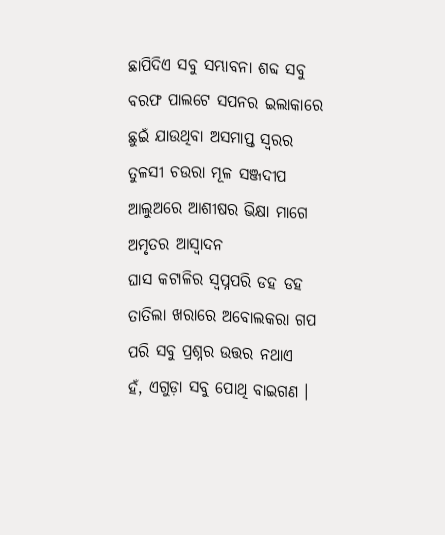ଛାପିଦିଏ ସବୁ ସମ୍ଭାବନା ଶବ୍ଦ ସବୁ ବରଫ ପାଲଟେ ସପନର ଇଲାକାରେ ଛୁଇଁ ଯାଉଥିବା ଅସମାପ୍ତ ସ୍ଵରର
ତୁଳସୀ ଚଉରା ମୂଳ ସଞ୍ଜଦୀପ ଆଲୁଅରେ ଆଶୀଷର ଭିକ୍ଷା ମାଗେ ଅମୃତର ଆସ୍ଵାଦନ
ଘାସ କଟାଳିର ସ୍ୱପ୍ନପରି ଡହ ଡହ ତାତିଲା ଖରାରେ ଅବୋଲକରା ଗପ ପରି ସବୁ ପ୍ରଶ୍ନର ଉତ୍ତର ନଥାଏ
ହଁ, ଏଗୁଡ଼ା ସବୁ ପୋଥି ବାଇଗଣ ।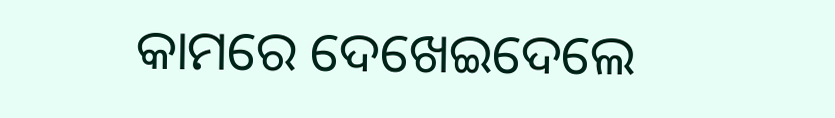କାମରେ ଦେଖେଇଦେଲେ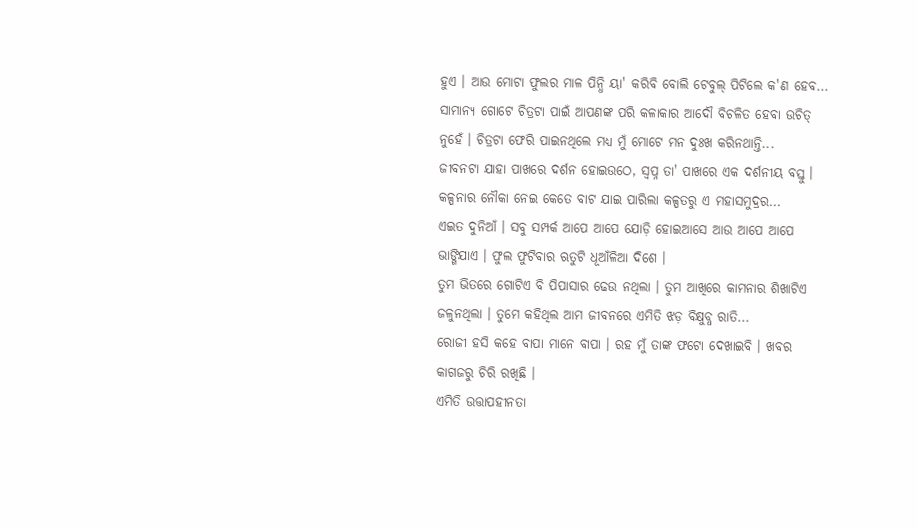ହୁଏ । ଆଉ ମୋଟା ଫୁଲର ମାଳ ପିନ୍ଧି ୟା' କରିବି ବୋଲି ଟେବୁଲ୍ ପିଟିଲେ କ'ଣ ହେବ...
ସାମାନ୍ୟ ଗୋଟେ ଚିତ୍ରଟା ପାଇଁ ଆପଣଙ୍କ ପରି କଳାକାର ଆଦୌ ବିଚଳିତ ହେବା ଉଚିତ୍ ନୁହେଁ । ଚିତ୍ରଟା ଫେରି ପାଇନଥିଲେ ମଧ୍ୟ ମୁଁ ମୋଟେ ମନ ଦୁଃଖ କରିନଥାନ୍ତି...
ଜୀବନଟା ଯାହା ପାଖରେ ଦର୍ଶନ ହୋଇଉଠେ, ସ୍ୱପ୍ନ ତା' ପାଖରେ ଏକ ଦର୍ଶନୀୟ ବସ୍ତୁ । କଳ୍ପନାର ନୌକା ନେଇ କେତେ ବାଟ ଯାଇ ପାରିଲା କଳ୍ପତରୁ ଏ ମହାସମୁଦ୍ରର...
ଏଇତ ଦୁନିଆଁ । ସବୁ ସମ୍ପର୍କ ଆପେ ଆପେ ଯୋଡ଼ି ହୋଇଆସେ ଆଉ ଆପେ ଆପେ ଭାଙ୍ଗିଯାଏ । ଫୁଲ ଫୁଟିବାର ଋତୁଟି ଧୂଆଁଳିଆ ଦିଶେ ।
ତୁମ ଭିତରେ ଗୋଟିଏ ବି ପିପାସାର ଢେଉ ନଥିଲା । ତୁମ ଆଖିରେ କାମନାର ଶିଖାଟିଏ ଜଳୁନଥିଲା । ତୁମେ କହିଥିଲ ଆମ ଜୀବନରେ ଏମିତି ଝଡ଼ ବିକ୍ଷୁବ୍ଧ ରାତି...
ରୋଜୀ ହସି କହେ ବାପା ମାନେ ବାପା । ରହ ମୁଁ ତାଙ୍କ ଫଟୋ ଦେଖାଇବି । ଖବର କାଗଜରୁ ଚିରି ରଖିଛି ।
ଏମିତି ଉତ୍ତାପହୀନତା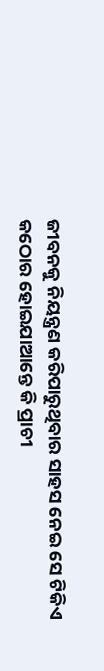ଜୀବନକୁ ନିୟନ୍ତ୍ରଣ କରିପାରୁଥିବାର ସାହସ ନେଇ ସେ ଟିକିଏ କଠୋର ହୋଇଯାଆନ୍ତେ କି ପ୍ରାଚୀ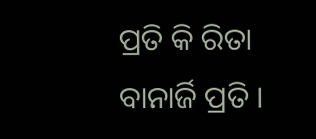ପ୍ରତି କି ରିତା ବାନାର୍ଜି ପ୍ରତି ।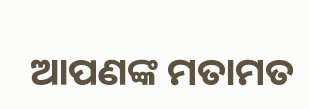ଆପଣଙ୍କ ମତାମତ